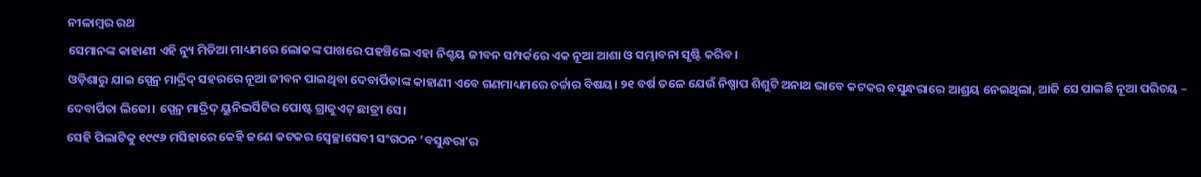ନୀଳାମ୍ବର ରଥ
ସେମାନଙ୍କ କାହାଣୀ ଏହି ନ୍ୟୁ ମିଡିଆ ମାଧ୍ୟମରେ ଲୋକଙ୍କ ପାଖରେ ପହଞ୍ଚିଲେ ଏହା ନିଶ୍ଚୟ ଜୀବନ ସମ୍ପର୍କରେ ଏକ ନୂଆ ଆଶା ଓ ସମ୍ଭାବନା ସୃଷ୍ଟି କରିବ।
ଓଡ଼ିଶାରୁ ଯାଇ ସ୍ପେନ୍ର ମାଦ୍ରିଦ୍ ସହରରେ ନୂଆ ଜୀବନ ପାଇଥିବା ଦେବାର୍ପିତାଙ୍କ କାହାଣୀ ଏବେ ଗଣମାଧ୍ୟମରେ ଚର୍ଚ୍ଚାର ବିଷୟ। ୨୧ ବର୍ଷ ତଳେ ଯେଉଁ ନିଷ୍ପାପ ଶିଶୁଟି ଅନାଥ ଭାବେ କଟକର ବସୁନ୍ଧରାରେ ଆଶ୍ରୟ ନେଇଥିଲା, ଆଜି ସେ ପାଇଛି ନୂଆ ପରିଚୟ – ଦେବାର୍ପିତା ଲିଜୋ। ସ୍ପେନ୍ର ମାଦ୍ରିଦ୍ ୟୁନିଭର୍ସିଟିର ପୋଷ୍ଟ ଗ୍ରାଜୁଏଟ୍ ଛାତ୍ରୀ ସେ।
ସେହି ପିଲାଟିକୁ ୧୯୯୬ ମସିହାରେ କେହି ଜଣେ କଟକର ସ୍ୱେଚ୍ଛାସେବୀ ସଂଗଠନ ‘ବସୁନ୍ଧରା’ର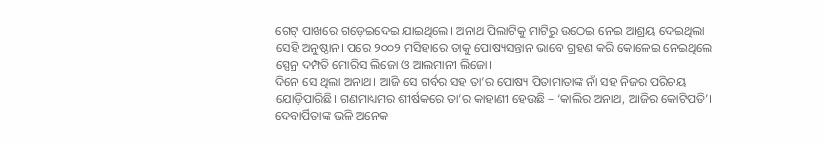ଗେଟ୍ ପାଖରେ ଗଡ଼େଇଦେଇ ଯାଇଥିଲେ। ଅନାଥ ପିଲାଟିକୁ ମାଟିରୁ ଉଠେଇ ନେଇ ଆଶ୍ରୟ ଦେଇଥିଲା ସେହି ଅନୁଷ୍ଠାନ। ପରେ ୨୦୦୨ ମସିହାରେ ତାକୁ ପୋଷ୍ୟସନ୍ତାନ ଭାବେ ଗ୍ରହଣ କରି କୋଳେଇ ନେଇଥିଲେ ସ୍ପେନ୍ର ଦମ୍ପତି ମୋରିସ ଲିଜୋ ଓ ଆଲମାନୀ ଲିଜୋ।
ଦିନେ ସେ ଥିଲା ଅନାଥ। ଆଜି ସେ ଗର୍ବର ସହ ତା’ର ପୋଷ୍ୟ ପିତାମାତାଙ୍କ ନାଁ ସହ ନିଜର ପରିଚୟ ଯୋଡ଼ିପାରିଛି। ଗଣମାଧ୍ୟମର ଶୀର୍ଷକରେ ତା’ର କାହାଣୀ ହେଉଛି – ‘କାଲିର ଅନାଥ, ଆଜିର କୋଟିପତି’।
ଦେବାର୍ପିତାଙ୍କ ଭଳି ଅନେକ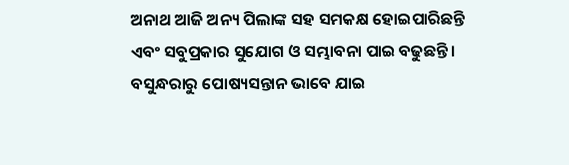ଅନାଥ ଆଜି ଅନ୍ୟ ପିଲାଙ୍କ ସହ ସମକକ୍ଷ ହୋଇପାରିଛନ୍ତି ଏବଂ ସବୁପ୍ରକାର ସୁଯୋଗ ଓ ସମ୍ଭାବନା ପାଇ ବଢୁଛନ୍ତି। ବସୁନ୍ଧରାରୁ ପୋଷ୍ୟସନ୍ତାନ ଭାବେ ଯାଇ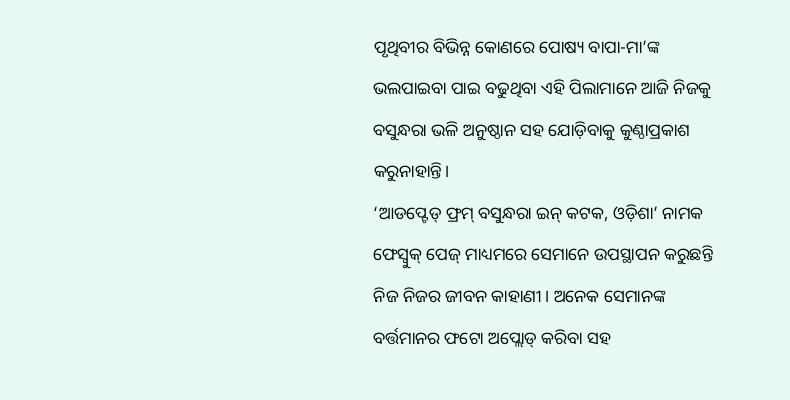ପୃଥିବୀର ବିଭିନ୍ନ କୋଣରେ ପୋଷ୍ୟ ବାପା-ମା’ଙ୍କ ଭଲପାଇବା ପାଇ ବଢୁଥିବା ଏହି ପିଲାମାନେ ଆଜି ନିଜକୁ ବସୁନ୍ଧରା ଭଳି ଅନୁଷ୍ଠାନ ସହ ଯୋଡ଼ିବାକୁ କୁଣ୍ଠାପ୍ରକାଶ କରୁନାହାନ୍ତି।
‘ଆଡପ୍ଟେଡ୍ ଫ୍ରମ୍ ବସୁନ୍ଧରା ଇନ୍ କଟକ, ଓଡ଼ିଶା’ ନାମକ ଫେସ୍ବୁକ୍ ପେଜ୍ ମାଧ୍ୟମରେ ସେମାନେ ଉପସ୍ଥାପନ କରୁଛନ୍ତି ନିଜ ନିଜର ଜୀବନ କାହାଣୀ। ଅନେକ ସେମାନଙ୍କ ବର୍ତ୍ତମାନର ଫଟୋ ଅପ୍ଲୋଡ୍ କରିବା ସହ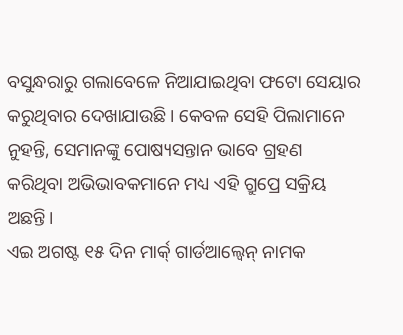ବସୁନ୍ଧରାରୁ ଗଲାବେଳେ ନିଆଯାଇଥିବା ଫଟୋ ସେୟାର କରୁଥିବାର ଦେଖାଯାଉଛି। କେବଳ ସେହି ପିଲାମାନେ ନୁହନ୍ତି, ସେମାନଙ୍କୁ ପୋଷ୍ୟସନ୍ତାନ ଭାବେ ଗ୍ରହଣ କରିଥିବା ଅଭିଭାବକମାନେ ମଧ୍ୟ ଏହି ଗ୍ରୁପ୍ରେ ସକ୍ରିୟ ଅଛନ୍ତି।
ଏଇ ଅଗଷ୍ଟ ୧୫ ଦିନ ମାର୍କ୍ ଗାର୍ଡଆଲ୍ବେନ୍ ନାମକ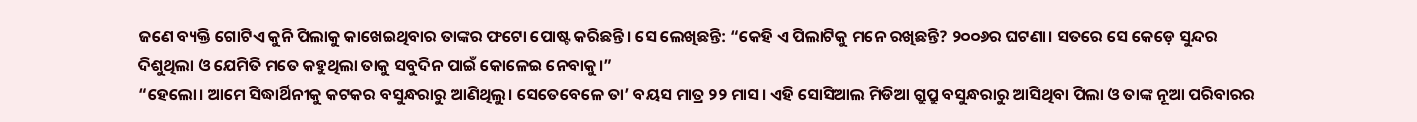ଜଣେ ବ୍ୟକ୍ତି ଗୋଟିଏ କୁନି ପିଲାକୁ କାଖେଇଥିବାର ତାଙ୍କର ଫଟୋ ପୋଷ୍ଟ କରିଛନ୍ତି। ସେ ଲେଖିଛନ୍ତି: “କେହି ଏ ପିଲାଟିକୁ ମନେ ରଖିଛନ୍ତି? ୨୦୦୬ର ଘଟଣା। ସତରେ ସେ କେଡ଼େ ସୁନ୍ଦର ଦିଶୁଥିଲା ଓ ଯେମିତି ମତେ କହୁଥିଲା ତାକୁ ସବୁଦିନ ପାଇଁ କୋଳେଇ ନେବାକୁ।”
“ହେଲୋ। ଆମେ ସିଦ୍ଧାର୍ଥିନୀକୁ କଟକର ବସୁନ୍ଧରାରୁ ଆଣିଥିଲୁ। ସେତେବେଳେ ତା’ ବୟସ ମାତ୍ର ୨୨ ମାସ। ଏହି ସୋସିଆଲ ମିଡିଆ ଗ୍ରୁପ୍ରୁ ବସୁନ୍ଧରାରୁ ଆସିଥିବା ପିଲା ଓ ତାଙ୍କ ନୂଆ ପରିବାରର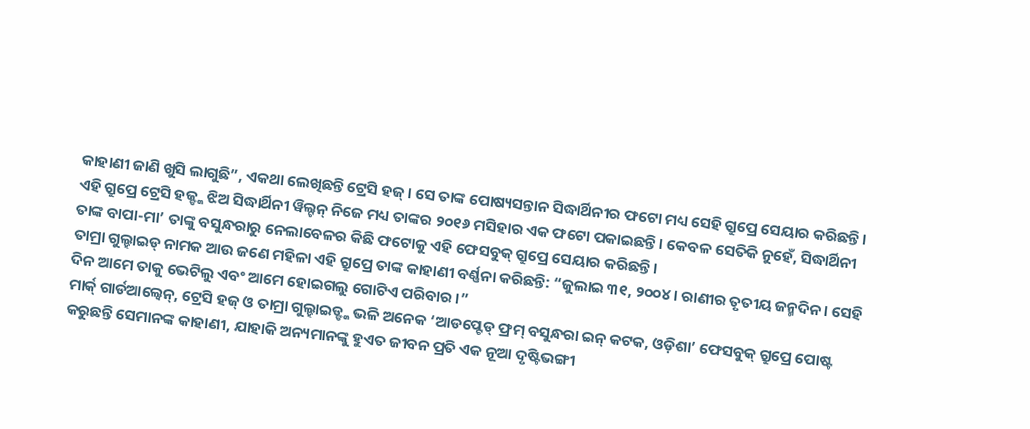କାହାଣୀ ଜାଣି ଖୁସି ଲାଗୁଛି”, ଏକଥା ଲେଖିଛନ୍ତି ଟ୍ରେସି ହଜ୍। ସେ ତାଙ୍କ ପୋଷ୍ୟସନ୍ତାନ ସିଦ୍ଧାର୍ଥିନୀର ଫଟୋ ମଧ୍ୟ ସେହି ଗ୍ରୁପ୍ରେ ସେୟାର କରିଛନ୍ତି।
ଏହି ଗ୍ରୁପ୍ରେ ଟ୍ରେସି ହଜ୍ଙ୍କ ଝିଅ ସିଦ୍ଧାର୍ଥିନୀ ୱିଲ୍ଟନ୍ ନିଜେ ମଧ୍ୟ ତାଙ୍କର ୨୦୧୬ ମସିହାର ଏକ ଫଟୋ ପକାଇଛନ୍ତି। କେବଳ ସେତିକି ନୁହେଁ, ସିଦ୍ଧାର୍ଥିନୀ ତାଙ୍କ ବାପା-ମା’ ତାଙ୍କୁ ବସୁନ୍ଧରାରୁ ନେଲାବେଳର କିଛି ଫଟୋକୁ ଏହି ଫେସବୁକ୍ ଗ୍ରୁପ୍ରେ ସେୟାର କରିଛନ୍ତି।
ତାମ୍ରା ଗୁଲ୍ହାଇଡ୍ ନାମକ ଆଉ ଜଣେ ମହିଳା ଏହି ଗ୍ରୁପ୍ରେ ତାଙ୍କ କାହାଣୀ ବର୍ଣ୍ଣନା କରିଛନ୍ତି: “ଜୁଲାଇ ୩୧, ୨୦୦୪। ରାଣୀର ତୃତୀୟ ଜନ୍ମଦିନ। ସେହି ଦିନ ଆମେ ତାକୁ ଭେଟିଲୁ ଏବଂ ଆମେ ହୋଇଗଲୁ ଗୋଟିଏ ପରିବାର ।”
ମାର୍କ୍ ଗାର୍ଡଆଲ୍ବେନ୍, ଟ୍ରେସି ହଜ୍ ଓ ତାମ୍ରା ଗୁଲ୍ହାଇଡ୍ଙ୍କ ଭଳି ଅନେକ ‘ଆଡପ୍ଟେଡ୍ ଫ୍ରମ୍ ବସୁନ୍ଧରା ଇନ୍ କଟକ, ଓଡ଼ିଶା’ ଫେସବୁକ୍ ଗ୍ରୁପ୍ରେ ପୋଷ୍ଟ କରୁଛନ୍ତି ସେମାନଙ୍କ କାହାଣୀ, ଯାହାକି ଅନ୍ୟମାନଙ୍କୁ ହୁଏତ ଜୀବନ ପ୍ରତି ଏକ ନୂଆ ଦୃଷ୍ଟିଭଙ୍ଗୀ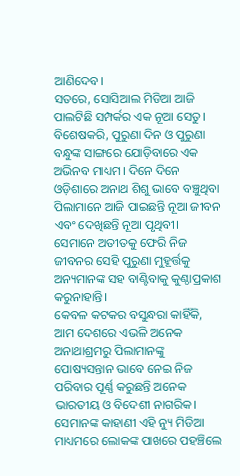ଆଣିଦେବ।
ସତରେ, ସୋସିଆଲ ମିଡିଆ ଆଜି ପାଲଟିଛି ସମ୍ପର୍କର ଏକ ନୂଆ ସେତୁ। ବିଶେଷକରି, ପୁରୁଣା ଦିନ ଓ ପୁରୁଣା ବନ୍ଧୁଙ୍କ ସାଙ୍ଗରେ ଯୋଡ଼ିବାରେ ଏକ ଅଭିନବ ମାଧ୍ୟମ। ଦିନେ ଦିନେ ଓଡ଼ିଶାରେ ଅନାଥ ଶିଶୁ ଭାବେ ବଞ୍ଚୁଥିବା ପିଲାମାନେ ଆଜି ପାଇଛନ୍ତି ନୂଆ ଜୀବନ ଏବଂ ଦେଖିଛନ୍ତି ନୂଆ ପୃଥିବୀ। ସେମାନେ ଅତୀତକୁ ଫେରି ନିଜ ଜୀବନର ସେହି ପୁରୁଣା ମୁହୂର୍ତ୍ତକୁ ଅନ୍ୟମାନଙ୍କ ସହ ବାଣ୍ଟିବାକୁ କୁଣ୍ଠାପ୍ରକାଶ କରୁନାହାନ୍ତି।
କେବଳ କଟକର ବସୁନ୍ଧରା କାହିଁକି, ଆମ ଦେଶରେ ଏଭଳି ଅନେକ ଅନାଥାଶ୍ରମରୁ ପିଲାମାନଙ୍କୁ ପୋଷ୍ୟସନ୍ତାନ ଭାବେ ନେଇ ନିଜ ପରିବାର ପୂର୍ଣ୍ଣ କରୁଛନ୍ତି ଅନେକ ଭାରତୀୟ ଓ ବିଦେଶୀ ନାଗରିକ। ସେମାନଙ୍କ କାହାଣୀ ଏହି ନ୍ୟୁ ମିଡିଆ ମାଧ୍ୟମରେ ଲୋକଙ୍କ ପାଖରେ ପହଞ୍ଚିଲେ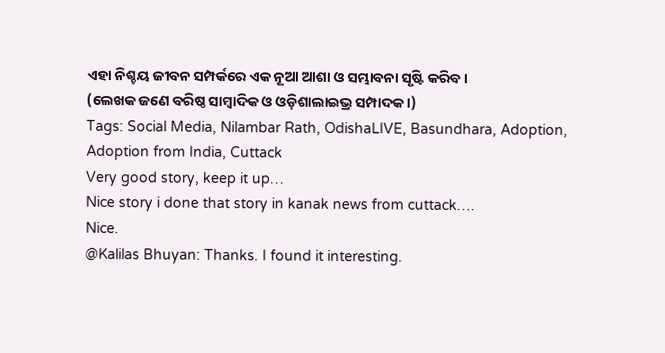ଏହା ନିଶ୍ଚୟ ଜୀବନ ସମ୍ପର୍କରେ ଏକ ନୂଆ ଆଶା ଓ ସମ୍ଭାବନା ସୃଷ୍ଟି କରିବ।
(ଲେଖକ ଜଣେ ବରିଷ୍ଠ ସାମ୍ବାଦିକ ଓ ଓଡ଼ିଶାଲାଇଭ୍ର ସମ୍ପାଦକ।)
Tags: Social Media, Nilambar Rath, OdishaLIVE, Basundhara, Adoption, Adoption from India, Cuttack
Very good story, keep it up…
Nice story i done that story in kanak news from cuttack….
Nice.
@Kalilas Bhuyan: Thanks. I found it interesting.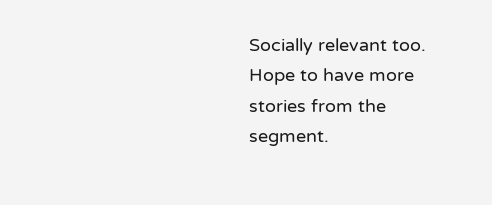Socially relevant too. Hope to have more stories from the segment.